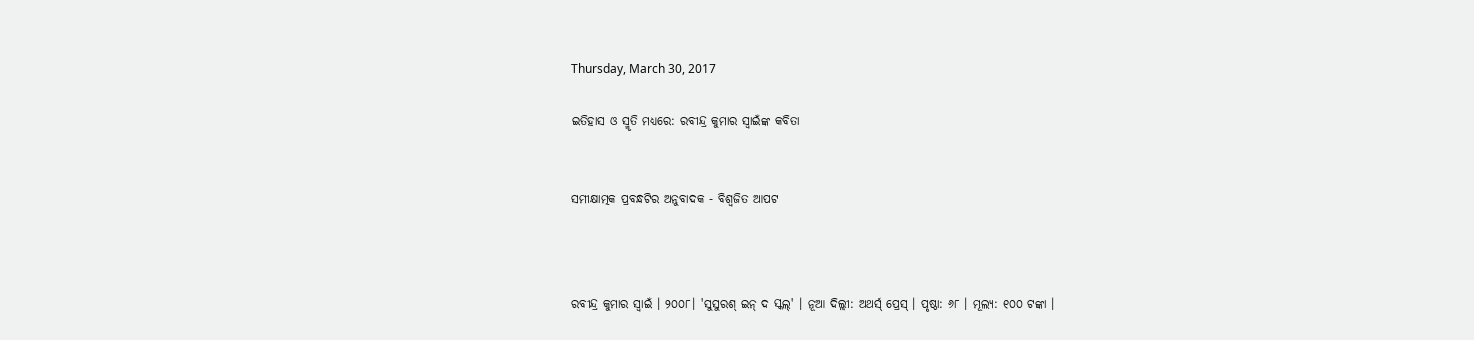Thursday, March 30, 2017

ଇତିହାସ ଓ ସ୍ମୃତି ମଧ୍ୟରେ: ରବୀନ୍ଦ୍ର କୁମାର ସ୍ୱାଇଁଙ୍କ କବିତା


ସମୀକ୍ଷାତ୍ମକ ପ୍ରବନ୍ଧଟିର ଅନୁବାଦକ - ବିଶ୍ୱଜିତ ଆପଟ



ରବୀନ୍ଦ୍ର କୁମାର ସ୍ୱାଇଁ । ୨୦୦୮। 'ସୁସୁରଶ୍ ଇନ୍ ଦ ସ୍କଲ୍' । ନୂଆ ଦିଲ୍ଲୀ: ଅଥର୍ସ୍ ପ୍ରେସ୍ । ପୃଷ୍ଠା: ୬୮ । ମୂଲ୍ୟ: ୧୦୦ ଟଙ୍କା ।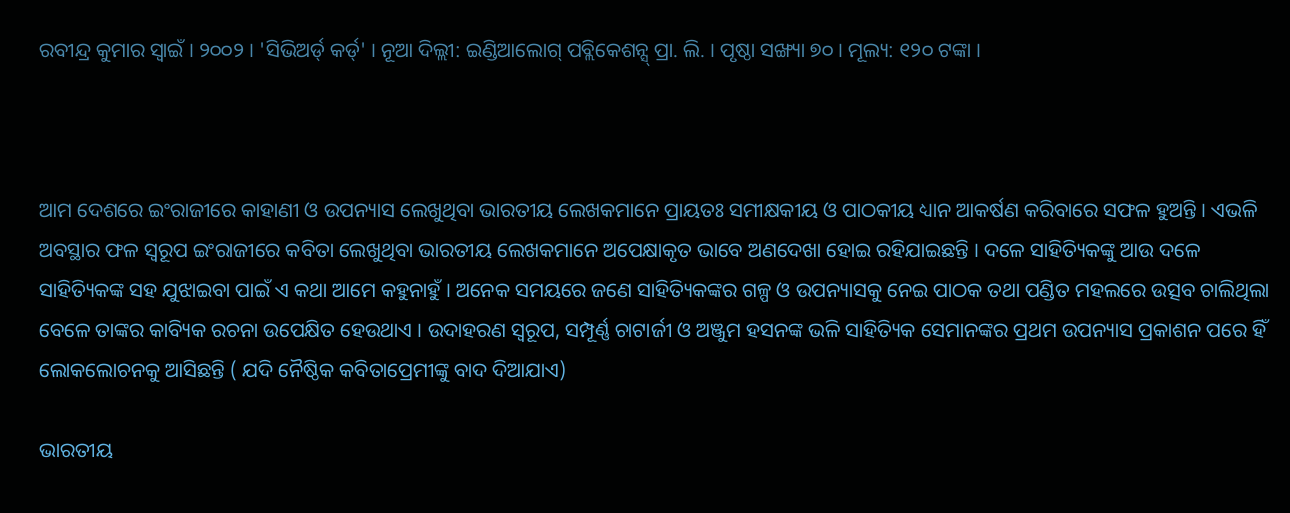ରବୀନ୍ଦ୍ର କୁମାର ସ୍ୱାଇଁ । ୨୦୦୨ । 'ସିଭିଅର୍ଡ୍ କର୍ଡ୍' । ନୂଆ ଦିଲ୍ଲୀ: ଇଣ୍ଡିଆଲୋଗ୍ ପବ୍ଲିକେଶନ୍ସ୍ ପ୍ରା. ଲି. । ପୃଷ୍ଠା ସଙ୍ଖ୍ୟା ୭୦ । ମୂଲ୍ୟ: ୧୨୦ ଟଙ୍କା ।



ଆମ ଦେଶରେ ଇଂରାଜୀରେ କାହାଣୀ ଓ ଉପନ୍ୟାସ ଲେଖୁଥିବା ଭାରତୀୟ ଲେଖକମାନେ ପ୍ରାୟତଃ ସମୀକ୍ଷକୀୟ ଓ ପାଠକୀୟ ଧ୍ୟାନ ଆକର୍ଷଣ କରିବାରେ ସଫଳ ହୁଅନ୍ତି । ଏଭଳି ଅବସ୍ଥାର ଫଳ ସ୍ୱରୂପ ଇଂରାଜୀରେ କବିତା ଲେଖୁଥିବା ଭାରତୀୟ ଲେଖକମାନେ ଅପେକ୍ଷାକୃତ ଭାବେ ଅଣଦେଖା ହୋଇ ରହିଯାଇଛନ୍ତି । ଦଳେ ସାହିତ୍ୟିକଙ୍କୁ ଆଉ ଦଳେ ସାହିତ୍ୟିକଙ୍କ ସହ ଯୁଝାଇବା ପାଇଁ ଏ କଥା ଆମେ କହୁନାହୁଁ । ଅନେକ ସମୟରେ ଜଣେ ସାହିତ୍ୟିକଙ୍କର ଗଳ୍ପ ଓ ଉପନ୍ୟାସକୁ ନେଇ ପାଠକ ତଥା ପଣ୍ଡିତ ମହଲରେ ଉତ୍ସବ ଚାଲିଥିଲା ବେଳେ ତାଙ୍କର କାବ୍ୟିକ ରଚନା ଉପେକ୍ଷିତ ହେଉଥାଏ । ଉଦାହରଣ ସ୍ୱରୂପ, ସମ୍ପୂର୍ଣ୍ଣ ଚାଟାର୍ଜୀ ଓ ଅଞ୍ଜୁମ ହସନଙ୍କ ଭଳି ସାହିତ୍ୟିକ ସେମାନଙ୍କର ପ୍ରଥମ ଉପନ୍ୟାସ ପ୍ରକାଶନ ପରେ ହିଁ ଲୋକଲୋଚନକୁ ଆସିଛନ୍ତି ( ଯଦି ନୈଷ୍ଠିକ କବିତାପ୍ରେମୀଙ୍କୁ ବାଦ ଦିଆଯାଏ)

ଭାରତୀୟ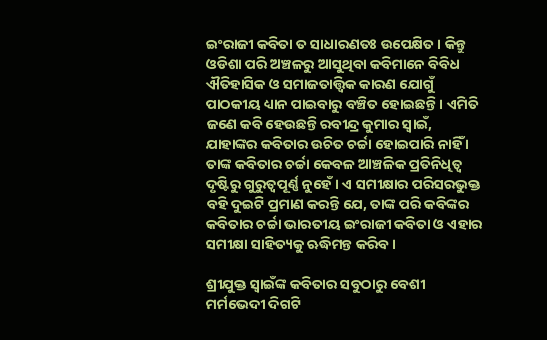ଇଂରାଜୀ କବିତା ତ ସାଧାରଣତଃ ଉପେକ୍ଷିତ । କିନ୍ତୁ ଓଡିଶା ପରି ଅଞ୍ଚଳରୁ ଆସୁଥିବା କବିମାନେ ବିବିଧ ଐତିହାସିକ ଓ ସମାଜତାତ୍ତ୍ୱିକ କାରଣ ଯୋଗୁଁ ପାଠକୀୟ ଧ୍ୟାନ ପାଇବାରୁ ବଞ୍ଚିତ ହୋଇଛନ୍ତି । ଏମିତି ଜଣେ କବି ହେଉଛନ୍ତି ରବୀନ୍ଦ୍ର କୁମାର ସ୍ୱାଇଁ, ଯାହାଙ୍କର କବିତାର ଉଚିତ ଚର୍ଚ୍ଚା ହୋଇପାରି ନାହିଁ । ତାଙ୍କ କବିତାର ଚର୍ଚ୍ଚା କେବଳ ଆଞ୍ଚଳିକ ପ୍ରତିନିଧିତ୍ୱ ଦୃଷ୍ଟିରୁ ଗୁରୁତ୍ୱପୂର୍ଣ୍ଣ ନୁହେଁ । ଏ ସମୀକ୍ଷାର ପରିସରଭୁକ୍ତ ବହି ଦୁଇଟି ପ୍ରମାଣ କରନ୍ତି ଯେ, ତାଙ୍କ ପରି କବିଙ୍କର କବିତାର ଚର୍ଚ୍ଚା ଭାରତୀୟ ଇଂରାଜୀ କବିତା ଓ ଏହାର ସମୀକ୍ଷା ସାହିତ୍ୟକୁ ଋଦ୍ଧିମନ୍ତ କରିବ ।

ଶ୍ରୀଯୁକ୍ତ ସ୍ୱାଇଁଙ୍କ କବିତାର ସବୁଠାରୁ ବେଶୀ ମର୍ମଭେଦୀ ଦିଗଟି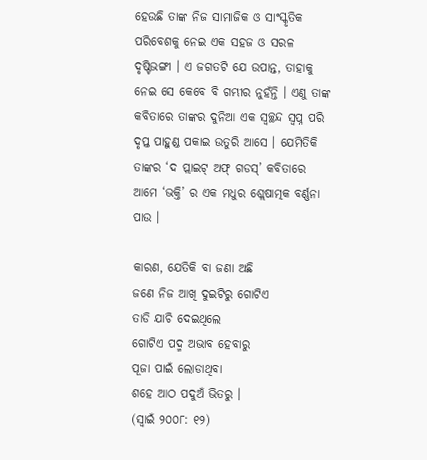ହେଉଛି ତାଙ୍କ ନିଜ ସାମାଜିକ ଓ ସାଂସ୍କୃତିକ ପରିବେଶକୁ ନେଇ ଏକ ସହଜ ଓ ସରଳ ଦୃଷ୍ଟିଭଙ୍ଗୀ । ଏ ଜଗତଟି ଯେ ଉପାନ୍ତ, ତାହାକୁ ନେଇ ସେ କେବେ ବି ଗମ୍ଭୀର ନୁହଁନ୍ତି । ଏଣୁ ତାଙ୍କ କବିତାରେ ତାଙ୍କର ଦୁନିଆ ଏକ ସ୍ୱଚ୍ଛନ୍ଦ ସ୍ୱପ୍ନ ପରି ଦୃପ୍ତ ପାହୁଣ୍ଡ ପକାଇ ଉତୁରି ଆସେ । ଯେମିତିକି ତାଙ୍କର ‘ଦ ପ୍ଲାଇଟ୍ ଅଫ୍ ଗଡସ୍’ କବିତାରେ ଆମେ ‘ଭକ୍ତି’ ର ଏକ ମଧୁର ଶ୍ଲେଷାତ୍ମକ ବର୍ଣ୍ଣନା ପାଉ ।

କାରଣ, ଯେତିକି ବା ଜଣା ଅଛି
ଜଣେ ନିଜ ଆଖି ଦୁଇଟିରୁ ଗୋଟିଏ
ତାଡି ଯାଚି ଦେଇଥିଲେ
ଗୋଟିଏ ପଦ୍ମ ଅଭାବ ହେବାରୁ
ପୂଜା ପାଇଁ ଲୋଡାଥିବା
ଶହେ ଆଠ ପଦୁଅଁ ଭିତରୁ ।
(ସ୍ୱାଇଁ ୨୦୦୮: ୧୨)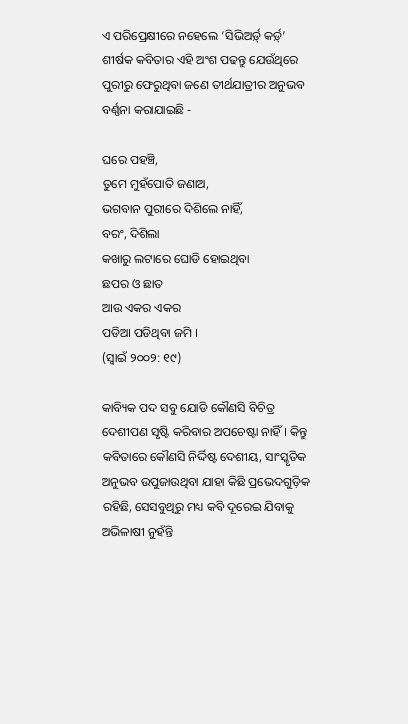ଏ ପରିପ୍ରେକ୍ଷୀରେ ନହେଲେ ‘ସିଭିଅର୍ଡ଼୍ କର୍ଡ଼୍’ ଶୀର୍ଷକ କବିତାର ଏହି ଅଂଶ ପଢନ୍ତୁ ଯେଉଁଥିରେ ପୁରୀରୁ ଫେରୁଥିବା ଜଣେ ତୀର୍ଥଯାତ୍ରୀର ଅନୁଭବ ବର୍ଣ୍ଣନା କରାଯାଇଛି -

ଘରେ ପହଞ୍ଚି,
ତୁମେ ମୁହଁପୋତି ଜଣାଅ,
ଭଗବାନ ପୁରୀରେ ଦିଶିଲେ ନାହିଁ,
ବରଂ, ଦିଶିଲା
କଖାରୁ ଲଟାରେ ଘୋଡି ହୋଇଥିବା
ଛପର ଓ ଛାତ
ଆଉ ଏକର ଏକର
ପଡିଆ ପଡିଥିବା ଜମି ।
(ସ୍ୱାଇଁ ୨୦୦୨: ୧୯)

କାବ୍ୟିକ ପଦ ସବୁ ଯୋଡି କୌଣସି ବିଚିତ୍ର ଦେଶୀପଣ ସୃଷ୍ଟି କରିବାର ଅପଚେଷ୍ଟା ନାହିଁ । କିନ୍ତୁ କବିତାରେ କୌଣସି ନିର୍ଦ୍ଦିଷ୍ଟ ଦେଶୀୟ, ସାଂସ୍କୃତିକ ଅନୁଭବ ଉପୁଜାଉଥିବା ଯାହା କିଛି ପ୍ରଭେଦଗୁଡ଼ିକ ରହିଛି, ସେସବୁଥିରୁ ମଧ୍ୟ କବି ଦୂରେଇ ଯିବାକୁ ଅଭିଳାଷୀ ନୁହଁନ୍ତି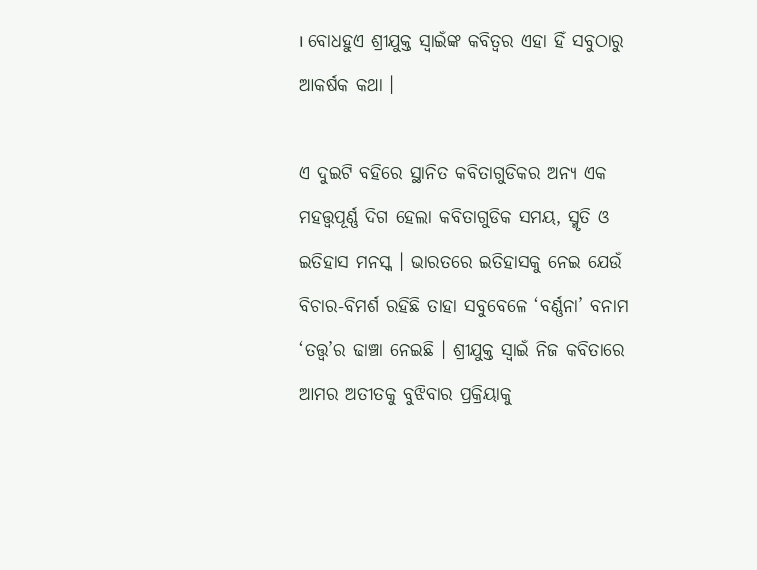। ବୋଧହୁଏ ଶ୍ରୀଯୁକ୍ତ ସ୍ୱାଇଁଙ୍କ କବିତ୍ୱର ଏହା ହିଁ ସବୁଠାରୁ ଆକର୍ଷକ କଥା ।

ଏ ଦୁଇଟି ବହିରେ ସ୍ଥାନିତ କବିତାଗୁଡିକର ଅନ୍ୟ ଏକ ମହତ୍ତ୍ୱପୂର୍ଣ୍ଣ ଦିଗ ହେଲା କବିତାଗୁଡିକ ସମୟ, ସ୍ମୃତି ଓ ଇତିହାସ ମନସ୍କ । ଭାରତରେ ଇତିହାସକୁ ନେଇ ଯେଉଁ ବିଚାର-ବିମର୍ଶ ରହିଛି ତାହା ସବୁବେଳେ ‘ବର୍ଣ୍ଣନା’ ବନାମ ‘ତତ୍ତ୍ୱ’ର ଢାଞ୍ଚା ନେଇଛି । ଶ୍ରୀଯୁକ୍ତ ସ୍ୱାଇଁ ନିଜ କବିତାରେ ଆମର ଅତୀତକୁ ବୁଝିବାର ପ୍ରକ୍ରିୟାକୁ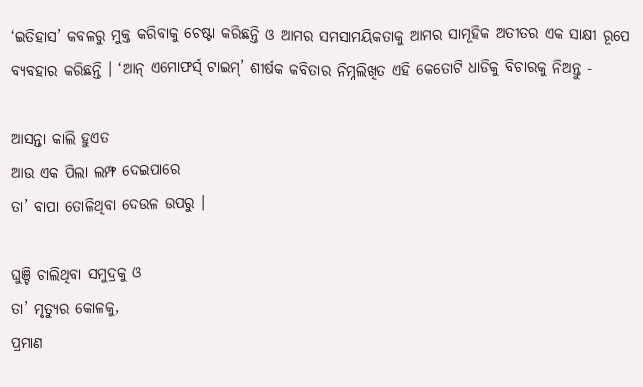‘ଇତିହାସ’ କବଳରୁ ମୁକ୍ତ କରିବାକୁ ଚେଷ୍ଟା କରିଛନ୍ତି ଓ ଆମର ସମସାମୟିକତାକୁ ଆମର ସାମୂହିକ ଅତୀତର ଏକ ସାକ୍ଷୀ ରୂପେ ବ୍ୟବହାର କରିଛନ୍ତି । ‘ଆନ୍ ଏମୋଫର୍ସ୍ ଟାଇମ୍’ ଶୀର୍ଷକ କବିତାର ନିମ୍ନଲିଖିତ ଏହି କେତୋଟି ଧାଡିକୁ ବିଚାରକୁ ନିଅନ୍ତୁ -

ଆସନ୍ତା କାଲି ହୁଏତ
ଆଉ ଏକ ପିଲା ଲମ୍ଫ ଦେଇପାରେ
ତା’ ବାପା ତୋଳିଥିବା ଦେଉଳ ଉପରୁ ।

ଘୁଞ୍ଚି ଚାଲିଥିବା ସମୁଦ୍ରକୁ ଓ
ତା’ ମୃତ୍ୟୁର କୋଳକୁ,
ପ୍ରମାଣ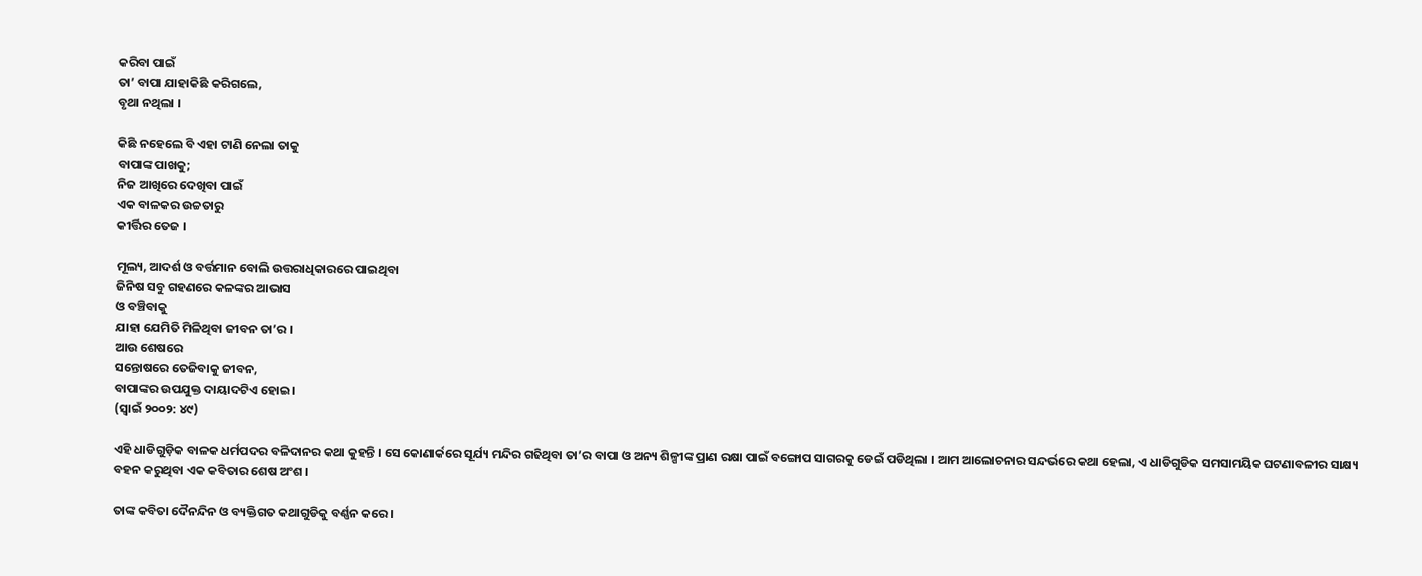କରିବା ପାଇଁ
ତା’ ବାପା ଯାହାକିଛି କରିଗଲେ,
ବୃଥା ନଥିଲା ।

କିଛି ନହେଲେ ବି ଏହା ଟାଣି ନେଲା ତାକୁ
ବାପାଙ୍କ ପାଖକୁ;
ନିଜ ଆଖିରେ ଦେଖିବା ପାଇଁ
ଏକ ବାଳକର ଉଚ୍ଚତାରୁ
କୀର୍ତ୍ତିର ତେଜ ।

ମୂଲ୍ୟ, ଆଦର୍ଶ ଓ ବର୍ତ୍ତମାନ ବୋଲି ଉତ୍ତରାଧିକାରରେ ପାଇଥିବା
ଜିନିଷ ସବୁ ଗହଣରେ କଳଙ୍କର ଆଭାସ
ଓ ବଞ୍ଚିବାକୁ
ଯାହା ଯେମିତି ମିଳିଥିବା ଜୀବନ ତା’ର ।
ଆଉ ଶେଷରେ
ସନ୍ତୋଷରେ ତେଜିବାକୁ ଜୀବନ,
ବାପାଙ୍କର ଉପଯୁକ୍ତ ଦାୟାଦଟିଏ ହୋଇ ।
(ସ୍ୱାଇଁ ୨୦୦୨: ୪୯)

ଏହି ଧାଡିଗୁଡ଼ିକ ବାଳକ ଧର୍ମପଦର ବଳିଦାନର କଥା କୁହନ୍ତି । ସେ କୋଣାର୍କରେ ସୂର୍ଯ୍ୟ ମନ୍ଦିର ଗଢିଥିବା ତା’ର ବାପା ଓ ଅନ୍ୟ ଶିଳ୍ପୀଙ୍କ ପ୍ରାଣ ରକ୍ଷା ପାଇଁ ବଙ୍ଗୋପ ସାଗରକୁ ଡେଇଁ ପଡିଥିଲା । ଆମ ଆଲୋଚନାର ସନ୍ଦର୍ଭରେ କଥା ହେଲା, ଏ ଧାଡିଗୁଡିକ ସମସାମୟିକ ଘଟଣାବଳୀର ସାକ୍ଷ୍ୟ ବହନ କରୁଥିବା ଏକ କବିତାର ଶେଷ ଅଂଶ ।

ତାଙ୍କ କବିତା ଦୈନନ୍ଦିନ ଓ ବ୍ୟକ୍ତିଗତ କଥାଗୁଡିକୁ ବର୍ଣ୍ଣନ କରେ ।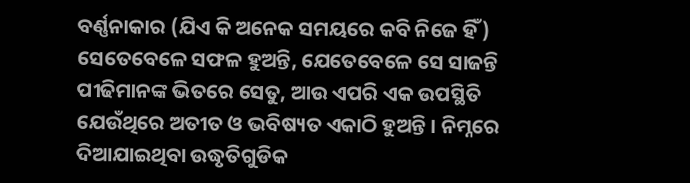ବର୍ଣ୍ଣନାକାର (ଯିଏ କି ଅନେକ ସମୟରେ କବି ନିଜେ ହିଁ) ସେତେବେଳେ ସଫଳ ହୁଅନ୍ତି, ଯେତେବେଳେ ସେ ସାଜନ୍ତି ପୀଢିମାନଙ୍କ ଭିତରେ ସେତୁ, ଆଉ ଏପରି ଏକ ଉପସ୍ଥିତି ଯେଉଁଥିରେ ଅତୀତ ଓ ଭବିଷ୍ୟତ ଏକାଠି ହୁଅନ୍ତି । ନିମ୍ନରେ ଦିଆଯାଇଥିବା ଉଦ୍ଧୃତିଗୁଡିକ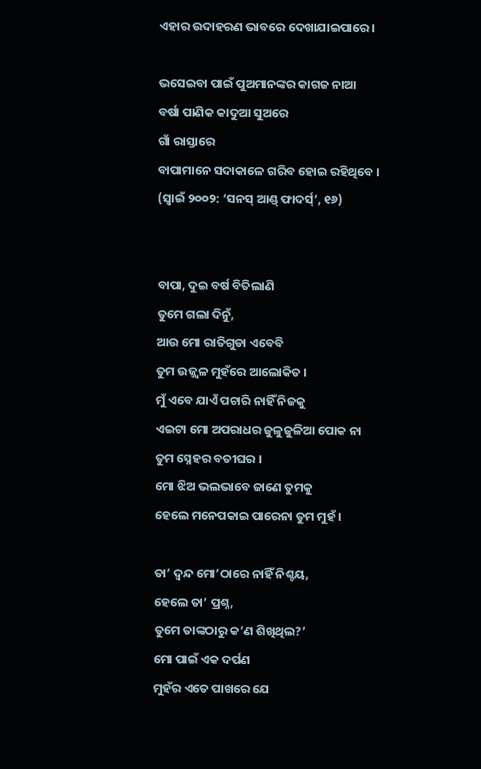ଏହାର ଉଦାହରଣ ଭାବରେ ଦେଖାଯାଇପାରେ ।

ଭସେଇବା ପାଇଁ ପୁଅମାନଙ୍କର କାଗଜ ନାଆ
ବର୍ଷା ପାଣିକ କାଦୁଆ ସୁଅରେ
ଗାଁ ରାସ୍ତାରେ
ବାପାମାନେ ସଦାକାଳେ ଗରିବ ହୋଇ ରହିଥିବେ ।
(ସ୍ୱାଇଁ ୨୦୦୨: ‘ସନସ୍ ଆଣ୍ଡ୍ ଫାଦର୍ସ୍’, ୧୬)


ବାପା, ଦୁଇ ବର୍ଷ ବିତିଲାଣି
ତୁମେ ଗଲା ଦିନୁଁ,
ଆଉ ମୋ ରାତିଗୁଡା ଏବେବି
ତୁମ ଉଜ୍ଜ୍ୱଳ ମୁହଁରେ ଆଲୋକିତ ।
ମୁଁ ଏବେ ଯାଏଁ ପଚାରି ନାହିଁ ନିଜକୁ
ଏଇଟା ମୋ ଅପରାଧର ଜୁଳୁଜୁଳିଆ ପୋକ ନା
ତୁମ ସ୍ନେହର ବତୀଘର ।
ମୋ ଝିଅ ଭଲଭାବେ ଜାଣେ ତୁମକୁ
ହେଲେ ମନେପକାଇ ପାରେନା ତୁମ ମୁହଁ ।

ତା’ ଦ୍ୱନ୍ଦ ମୋ’ଠାରେ ନାହିଁ ନିଶ୍ଚୟ,
ହେଲେ ତା’ ପ୍ରଶ୍ନ,
ତୁମେ ତାଙ୍କଠାରୁ କ’ଣ ଶିଖିଥିଲ?’
ମୋ ପାଇଁ ଏକ ଦର୍ପଣ
ମୁହଁର ଏତେ ପାଖରେ ଯେ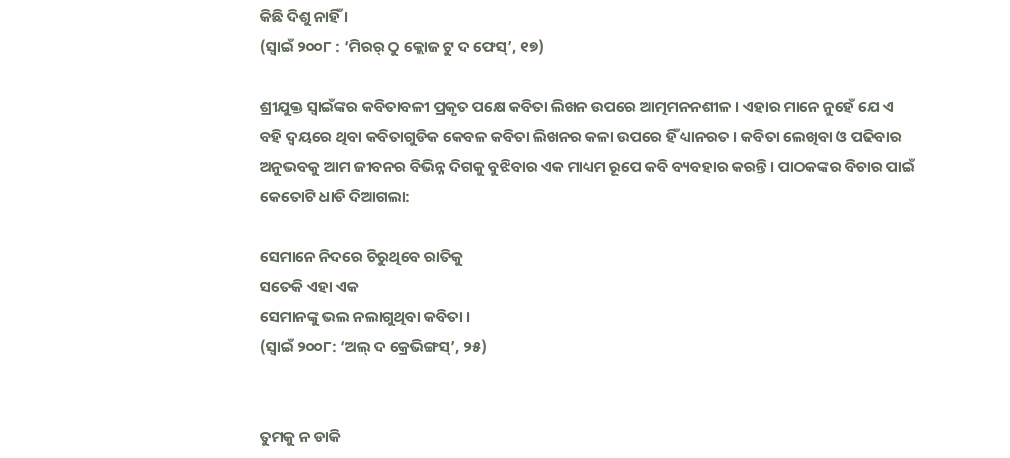କିଛି ଦିଶୁ ନାହିଁ ।
(ସ୍ୱାଇଁ ୨୦୦୮ : ‘ମିରର୍ ଠୁ କ୍ଲୋଜ ଟୁ ଦ ଫେସ୍’, ୧୭)

ଶ୍ରୀଯୁକ୍ତ ସ୍ୱାଇଁଙ୍କର କବିତାବଳୀ ପ୍ରକୃତ ପକ୍ଷେ କବିତା ଲିଖନ ଉପରେ ଆତ୍ମମନନଶୀଳ । ଏହାର ମାନେ ନୁହେଁ ଯେ ଏ ବହି ଦ୍ୱୟରେ ଥିବା କବିତାଗୁଡିକ କେବଳ କବିତା ଲିଖନର କଳା ଉପରେ ହିଁ ଧ୍ୟାନରତ । କବିତା ଲେଖିବା ଓ ପଢିବାର ଅନୁଭବକୁ ଆମ ଜୀବନର ବିଭିନ୍ନ ଦିଗକୁ ବୁଝିବାର ଏକ ମାଧ୍ୟମ ରୂପେ କବି ବ୍ୟବହାର କରନ୍ତି । ପାଠକଙ୍କର ବିଚାର ପାଇଁ କେତୋଟି ଧାଡି ଦିଆଗଲା:

ସେମାନେ ନିଦରେ ଚିରୁଥିବେ ରାତିକୁ
ସତେକି ଏହା ଏକ
ସେମାନଙ୍କୁ ଭଲ ନଲାଗୁଥିବା କବିତା ।
(ସ୍ୱାଇଁ ୨୦୦୮: ‘ଅଲ୍ ଦ କ୍ରେଭିଙ୍ଗସ୍’, ୨୫)


ତୁମକୁ ନ ଡାକି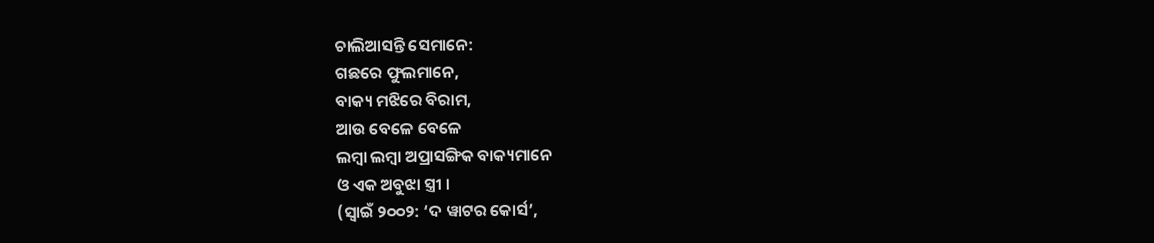ଚାଲିଆସନ୍ତି ସେମାନେ:
ଗଛରେ ଫୁଲମାନେ,
ବାକ୍ୟ ମଝିରେ ବିରାମ,
ଆଉ ବେଳେ ବେଳେ
ଲମ୍ବା ଲମ୍ବା ଅପ୍ରାସଙ୍ଗିକ ବାକ୍ୟମାନେ
ଓ ଏକ ଅବୁଝା ସ୍ତ୍ରୀ ।
(ସ୍ୱାଇଁ ୨୦୦୨: ‘ଦ ୱାଟର କୋର୍ସ’,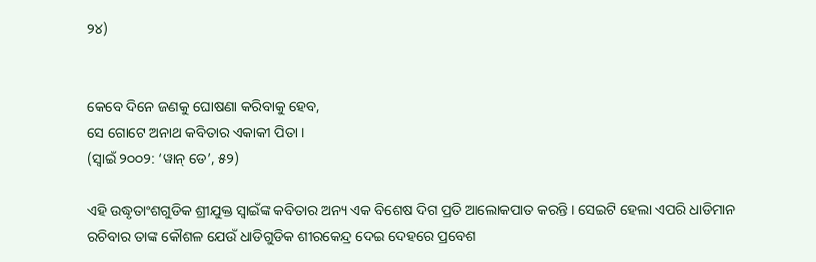୨୪)


କେବେ ଦିନେ ଜଣକୁ ଘୋଷଣା କରିବାକୁ ହେବ,
ସେ ଗୋଟେ ଅନାଥ କବିତାର ଏକାକୀ ପିତା ।
(ସ୍ୱାଇଁ ୨୦୦୨: ‘ୱାନ୍ ଡେ’, ୫୨)

ଏହି ଉଦ୍ଧୃତାଂଶଗୁଡିକ ଶ୍ରୀଯୁକ୍ତ ସ୍ୱାଇଁଙ୍କ କବିତାର ଅନ୍ୟ ଏକ ବିଶେଷ ଦିଗ ପ୍ରତି ଆଲୋକପାତ କରନ୍ତି । ସେଇଟି ହେଲା ଏପରି ଧାଡିମାନ ରଚିବାର ତାଙ୍କ କୌଶଳ ଯେଉଁ ଧାଡିଗୁଡିକ ଶୀରକେନ୍ଦ୍ର ଦେଇ ଦେହରେ ପ୍ରବେଶ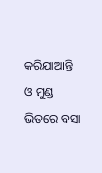କରିଯାଆନ୍ତି ଓ ମୁଣ୍ଡ ଭିତରେ ବସା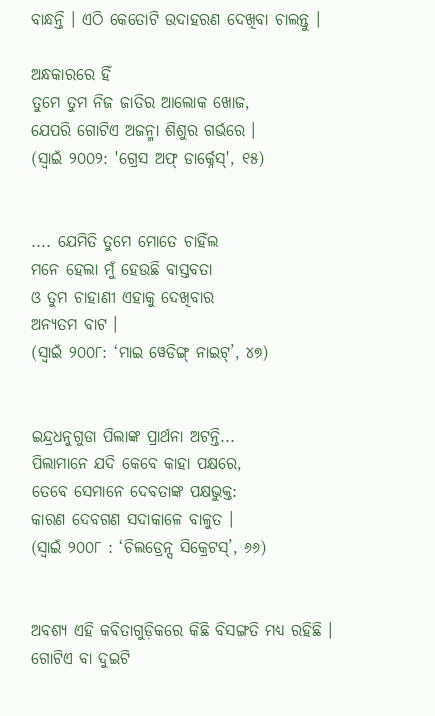ବାନ୍ଧନ୍ତି । ଏଠି କେତୋଟି ଉଦାହରଣ ଦେଖିବା ଚାଲନ୍ତୁ ।

ଅନ୍ଧକାରରେ ହିଁ
ତୁମେ ତୁମ ନିଜ ଜାତିର ଆଲୋକ ଖୋଜ,
ଯେପରି ଗୋଟିଏ ଅଜନ୍ମା ଶିଶୁର ଗର୍ଭରେ ।
(ସ୍ୱାଇଁ ୨୦୦୨: 'ଗ୍ରେସ ଅଫ୍ ଡାର୍କ୍ନେସ୍', ୧୫)


.... ଯେମିତି ତୁମେ ମୋତେ ଚାହିଁଲ
ମନେ ହେଲା ମୁଁ ହେଉଛି ବାସ୍ତବତା
ଓ ତୁମ ଚାହାଣୀ ଏହାକୁ ଦେଖିବାର
ଅନ୍ୟତମ ବାଟ ।
(ସ୍ୱାଇଁ ୨୦୦୮: ‘ମାଇ ୱେଡିଙ୍ଗ୍ ନାଇଟ୍’, ୪୭)


ଇନ୍ଦ୍ରଧନୁଗୁଡା ପିଲାଙ୍କ ପ୍ରାର୍ଥନା ଅଟନ୍ତି...
ପିଲାମାନେ ଯଦି କେବେ କାହା ପକ୍ଷରେ,
ତେବେ ସେମାନେ ଦେବତାଙ୍କ ପକ୍ଷଭୁକ୍ତ:
କାରଣ ଦେବଗଣ ସଦାକାଳେ ବାଳୁତ ।
(ସ୍ୱାଇଁ ୨୦୦୮ : ‘ଚିଲଡ୍ରେନ୍ସ ସିକ୍ରେଟସ୍’, ୬୬)


ଅବଶ୍ୟ ଏହି କବିତାଗୁଡ଼ିକରେ କିଛି ବିସଙ୍ଗତି ମଧ୍ୟ ରହିଛି । ଗୋଟିଏ ବା ଦୁଇଟି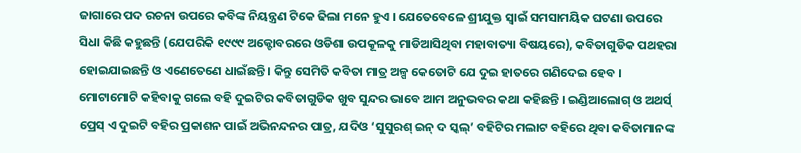ଜାଗାରେ ପଦ ରଚନା ଉପରେ କବିଙ୍କ ନିୟନ୍ତ୍ରଣ ଟିକେ ଢିଲା ମନେ ହୁଏ । ଯେତେବେଳେ ଶ୍ରୀଯୁକ୍ତ ସ୍ୱାଇଁ ସମସାମୟିକ ଘଟଣା ଉପରେ ସିଧା କିଛି କହୁଛନ୍ତି (ଯେପରିକି ୧୯୯୯ ଅକ୍ଟୋବରରେ ଓଡିଶା ଉପକୂଳକୁ ମାଡିଆସିଥିବା ମହାବାତ୍ୟା ବିଷୟରେ), କବିତାଗୁଡିକ ପଥହରା ହୋଇଯାଇଛନ୍ତି ଓ ଏଣେତେଣେ ଧାଇଁଛନ୍ତି । କିନ୍ତୁ ସେମିତି କବିତା ମାତ୍ର ଅଳ୍ପ କେତୋଟି ଯେ ଦୁଇ ହାତରେ ଗଣିଦେଇ ହେବ । ମୋଟାମୋଟି କହିବାକୁ ଗଲେ ବହି ଦୁଇଟିର କବିତାଗୁଡିକ ଖୁବ ସୁନ୍ଦର ଭାବେ ଆମ ଅନୁଭବର କଥା କହିଛନ୍ତି । ଇଣ୍ଡିଆଲୋଗ୍ ଓ ଅଥର୍ସ୍ ପ୍ରେସ୍ ଏ ଦୁଇଟି ବହିର ପ୍ରକାଶନ ପାଇଁ ଅଭିନନ୍ଦନର ପାତ୍ର, ଯଦିଓ ‘ସୁସୁରଶ୍ ଇନ୍ ଦ ସ୍କଲ୍’ ବହିଟିର ମଲାଟ ବହିରେ ଥିବା କବିତାମାନଙ୍କ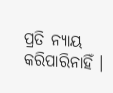ପ୍ରତି ନ୍ୟାୟ କରିପାରିନାହିଁ ।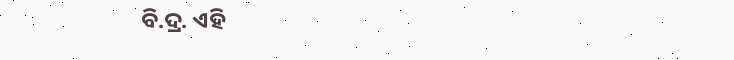ବି.ଦ୍ର. ଏହି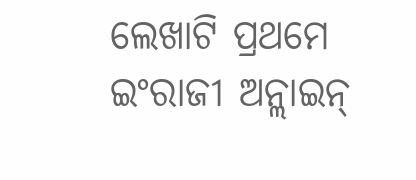ଲେଖାଟି ପ୍ରଥମେ ଇଂରାଜୀ ଅନ୍ଲାଇନ୍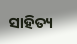ସାହିତ୍ୟ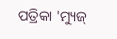ପତ୍ରିକା 'ମ୍ୟୁଜ୍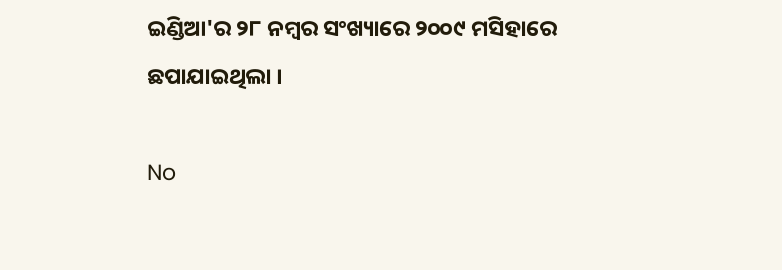ଇଣ୍ଡିଆ'ର ୨୮ ନମ୍ବର ସଂଖ୍ୟାରେ ୨୦୦୯ ମସିହାରେ ଛପାଯାଇଥିଲା ।

No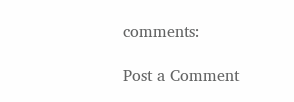comments:

Post a Comment